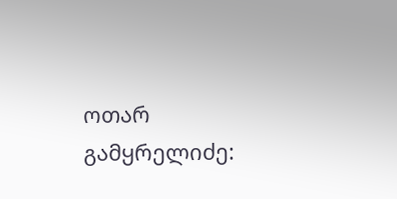ოთარ გამყრელიძე: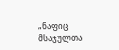„ნაფიც მსაჯულთა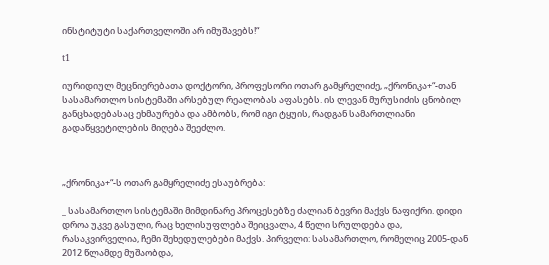ინსტიტუტი საქართველოში არ იმუშავებს!“

t1

იურიდიულ მეცნიერებათა დოქტორი, პროფესორი ოთარ გამყრელიძე, „ქრონიკა+“-თან სასამართლო სისტემაში არსებულ რეალობას აფასებს. ის ლევან მურუსიძის ცნობილ განცხადებასაც ეხმაურება და ამბობს, რომ იგი ტყუის, რადგან სამართლიანი გადაწყვეტილების მიღება შეეძლო.



„ქრონიკა+“-ს ოთარ გამყრელიძე ესაუბრება:

_ სასამართლო სისტემაში მიმდინარე პროცესებზე ძალიან ბევრი მაქვს ნაფიქრი. დიდი დროა უკვე გასული, რაც ხელისუფლება შეიცვალა, 4 წელი სრულდება და, რასაკვირველია, ჩემი შეხედულებები მაქვს. პირველი: სასამართლო, რომელიც 2005-დან 2012 წლამდე მუშაობდა,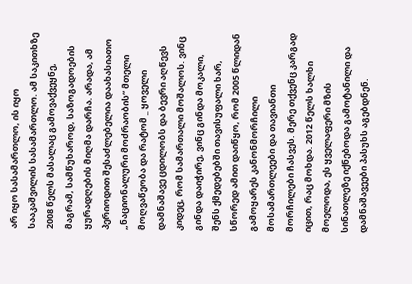არ იყო სასამართლო, ის იყო სააკაშვილის სასამართლო. ამ საკითხზე 2008 წელს მასალაც გამოვაქვეყნე, მაგრამ, სამწუხაროდ, საზოგადოების ყურადღების მიღმა დარჩა. არადა, ამ პერიოდით შესაძლებელია დაახასიათო „ნაციონალური მოძრაობის“ მთელი მოღვაწეობა და რატომ _ ყოველი დამნაშავე ცდილობს და ბევრი აღწევს კიდეც, რომ სამართალი მოშალოს. ვინც გინდა დაიჭირე, ვინც გინდა მოკალი, შენს ქმედებებში თავისუფალი ხარ, სწორედ ამით დაიწყო, რომ 2005 წლიდან გამოყარეს კანონმორჩილი მოსამართლეები და თავიანთი მორჩილები ჩასვეს. მერე თქვენც კარგად იცით, რაც მოხდა. 2012 წელს ხალხი მოელოდა, ეს ყველაფერი მზის სინათლეზე იქნებოდა გამოტანილი და დამნაშავეები პასუხს აგებდნენ.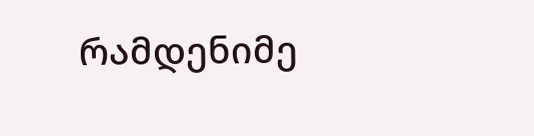რამდენიმე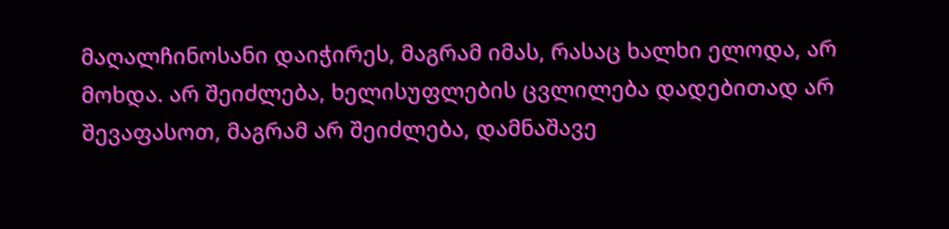მაღალჩინოსანი დაიჭირეს, მაგრამ იმას, რასაც ხალხი ელოდა, არ მოხდა. არ შეიძლება, ხელისუფლების ცვლილება დადებითად არ შევაფასოთ, მაგრამ არ შეიძლება, დამნაშავე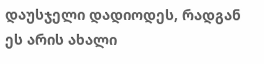დაუსჯელი დადიოდეს, რადგან ეს არის ახალი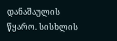დანაშაულის წყარო. სისხლის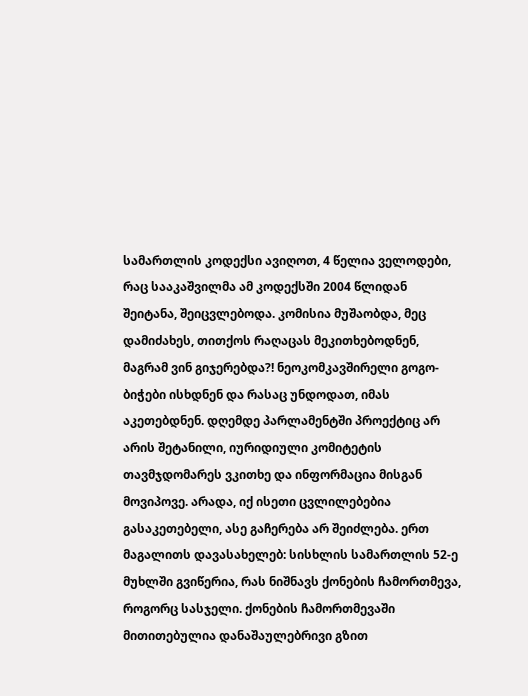სამართლის კოდექსი ავიღოთ, 4 წელია ველოდები, რაც სააკაშვილმა ამ კოდექსში 2004 წლიდან შეიტანა, შეიცვლებოდა. კომისია მუშაობდა, მეც დამიძახეს, თითქოს რაღაცას მეკითხებოდნენ, მაგრამ ვინ გიჯერებდა?! ნეოკომკავშირელი გოგო-ბიჭები ისხდნენ და რასაც უნდოდათ, იმას აკეთებდნენ. დღემდე პარლამენტში პროექტიც არ არის შეტანილი, იურიდიული კომიტეტის თავმჯდომარეს ვკითხე და ინფორმაცია მისგან მოვიპოვე. არადა, იქ ისეთი ცვლილებებია გასაკეთებელი, ასე გაჩერება არ შეიძლება. ერთ მაგალითს დავასახელებ: სისხლის სამართლის 52-ე მუხლში გვიწერია, რას ნიშნავს ქონების ჩამორთმევა, როგორც სასჯელი. ქონების ჩამორთმევაში მითითებულია დანაშაულებრივი გზით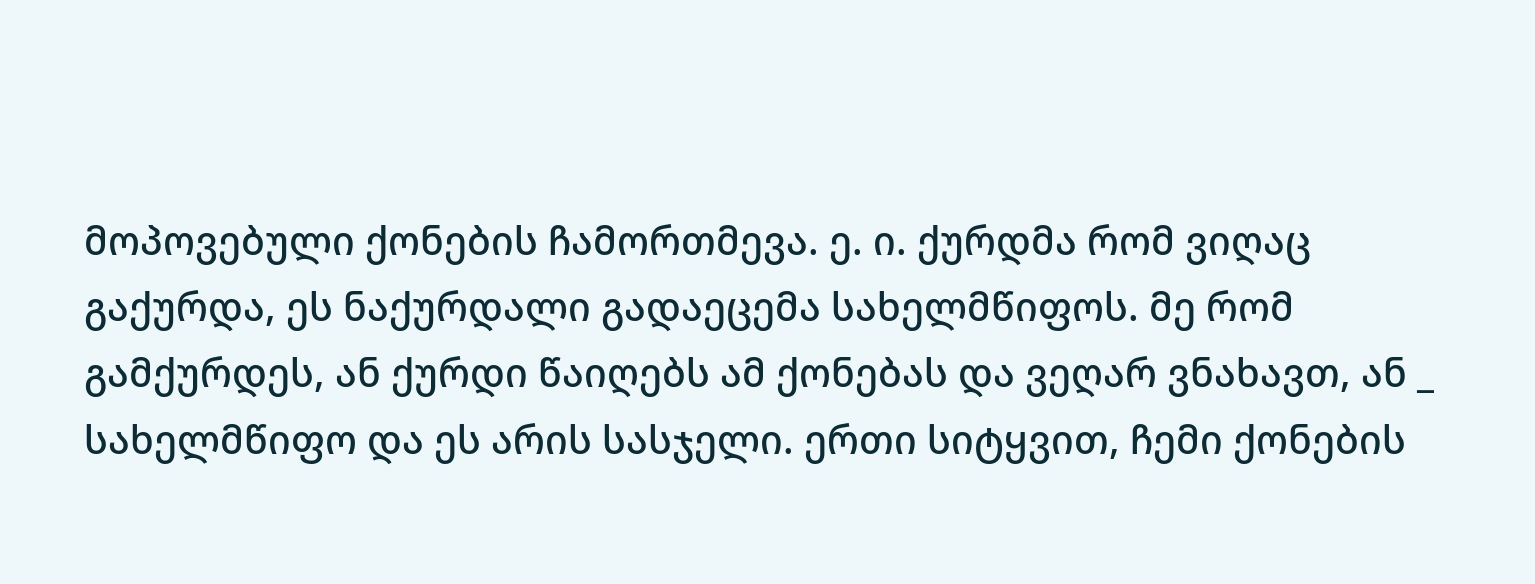მოპოვებული ქონების ჩამორთმევა. ე. ი. ქურდმა რომ ვიღაც გაქურდა, ეს ნაქურდალი გადაეცემა სახელმწიფოს. მე რომ გამქურდეს, ან ქურდი წაიღებს ამ ქონებას და ვეღარ ვნახავთ, ან _ სახელმწიფო და ეს არის სასჯელი. ერთი სიტყვით, ჩემი ქონების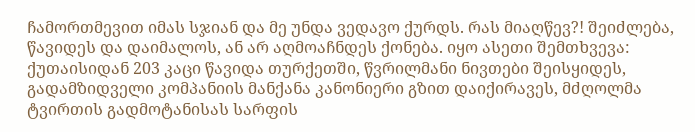ჩამორთმევით იმას სჯიან და მე უნდა ვედავო ქურდს. რას მიაღწევ?! შეიძლება, წავიდეს და დაიმალოს, ან არ აღმოაჩნდეს ქონება. იყო ასეთი შემთხვევა: ქუთაისიდან 203 კაცი წავიდა თურქეთში, წვრილმანი ნივთები შეისყიდეს, გადამზიდველი კომპანიის მანქანა კანონიერი გზით დაიქირავეს, მძღოლმა ტვირთის გადმოტანისას სარფის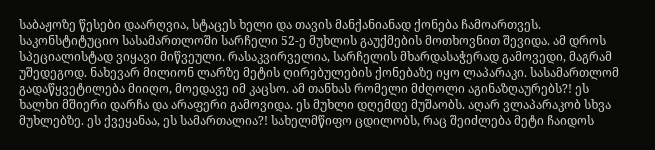საბაჟოზე წესები დაარღვია, სტაცეს ხელი და თავის მანქანიანად ქონება ჩამოართვეს. საკონსტიტუციო სასამართლოში სარჩელი 52-ე მუხლის გაუქმების მოთხოვნით შევიდა. ამ დროს სპეციალისტად ვიყავი მიწვეული. რასაკვირველია, სარჩელის მხარდასაჭერად გამოვედი, მაგრამ უშედეგოდ. ნახევარ მილიონ ლარზე მეტის ღირებულების ქონებაზე იყო ლაპარაკი. სასამართლომ გადაწყვეტილება მიიღო, მოედავე იმ კაცსო. ამ თანხას რომელი მძღოლი აგინაზღაურებს?! ეს ხალხი მშიერი დარჩა და არაფერი გამოვიდა. ეს მუხლი დღემდე მუშაობს. აღარ ვლაპარაკობ სხვა მუხლებზე. ეს ქვეყანაა, ეს სამართალია?! სახელმწიფო ცდილობს, რაც შეიძლება მეტი ჩაიდოს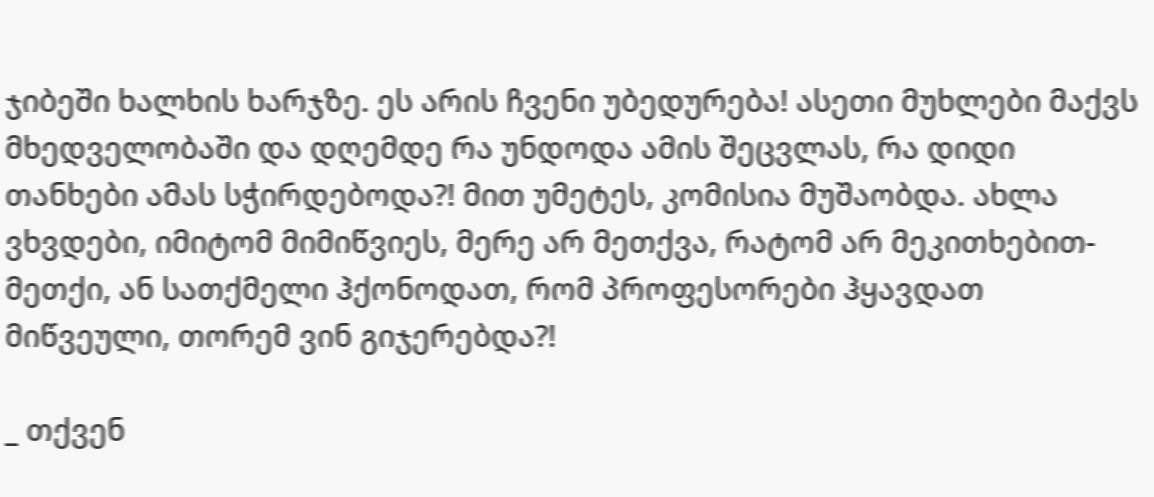ჯიბეში ხალხის ხარჯზე. ეს არის ჩვენი უბედურება! ასეთი მუხლები მაქვს მხედველობაში და დღემდე რა უნდოდა ამის შეცვლას, რა დიდი თანხები ამას სჭირდებოდა?! მით უმეტეს, კომისია მუშაობდა. ახლა ვხვდები, იმიტომ მიმიწვიეს, მერე არ მეთქვა, რატომ არ მეკითხებით-მეთქი, ან სათქმელი ჰქონოდათ, რომ პროფესორები ჰყავდათ მიწვეული, თორემ ვინ გიჯერებდა?!

_ თქვენ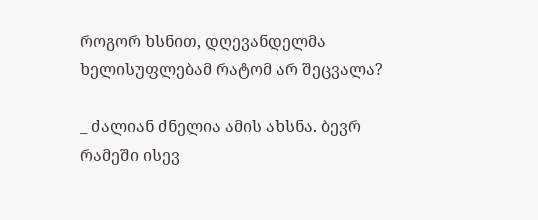როგორ ხსნით, დღევანდელმა ხელისუფლებამ რატომ არ შეცვალა?

_ ძალიან ძნელია ამის ახსნა. ბევრ რამეში ისევ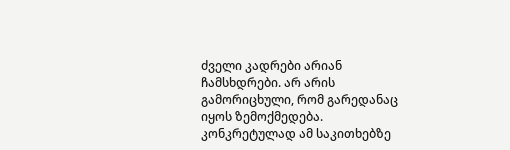ძველი კადრები არიან ჩამსხდრები. არ არის გამორიცხული, რომ გარედანაც იყოს ზემოქმედება. კონკრეტულად ამ საკითხებზე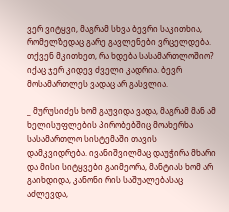ვერ ვიტყვი, მაგრამ სხვა ბევრი საკითხია, რომელზედაც გარე გავლენები ვრცელდება. თქვენ მკითხეთ, რა ხდება სასამართლოშიო? იქაც ჯერ კიდევ ძველი კადრია. ბევრ მოსამართლეს ვადაც არ გასვლია.

_ მურუსიძეს ხომ გაუვიდა ვადა, მაგრამ მან ამ ხელისუფლების პირობებშიც მოახერხა სასამართლო სისტემაში თავის დამკვიდრება. ივანიშვილმაც დაუჭირა მხარი და მისი სიტყვები გაიმეორა, მანტიას ხომ არ გაიხდიდა, კანონი რის საშუალებასაც აძლევდა,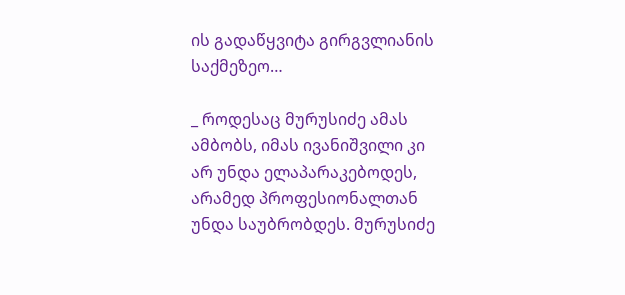ის გადაწყვიტა გირგვლიანის საქმეზეო…

_ როდესაც მურუსიძე ამას ამბობს, იმას ივანიშვილი კი არ უნდა ელაპარაკებოდეს, არამედ პროფესიონალთან უნდა საუბრობდეს. მურუსიძე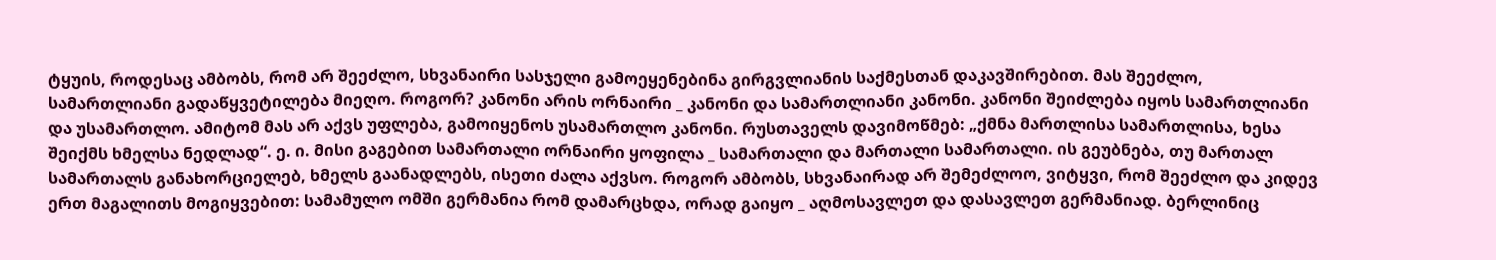ტყუის, როდესაც ამბობს, რომ არ შეეძლო, სხვანაირი სასჯელი გამოეყენებინა გირგვლიანის საქმესთან დაკავშირებით. მას შეეძლო, სამართლიანი გადაწყვეტილება მიეღო. როგორ? კანონი არის ორნაირი _ კანონი და სამართლიანი კანონი. კანონი შეიძლება იყოს სამართლიანი და უსამართლო. ამიტომ მას არ აქვს უფლება, გამოიყენოს უსამართლო კანონი. რუსთაველს დავიმოწმებ: „ქმნა მართლისა სამართლისა, ხესა შეიქმს ხმელსა ნედლად“. ე. ი. მისი გაგებით სამართალი ორნაირი ყოფილა _ სამართალი და მართალი სამართალი. ის გეუბნება, თუ მართალ სამართალს განახორციელებ, ხმელს გაანადლებს, ისეთი ძალა აქვსო. როგორ ამბობს, სხვანაირად არ შემეძლოო, ვიტყვი, რომ შეეძლო და კიდევ ერთ მაგალითს მოგიყვებით: სამამულო ომში გერმანია რომ დამარცხდა, ორად გაიყო _ აღმოსავლეთ და დასავლეთ გერმანიად. ბერლინიც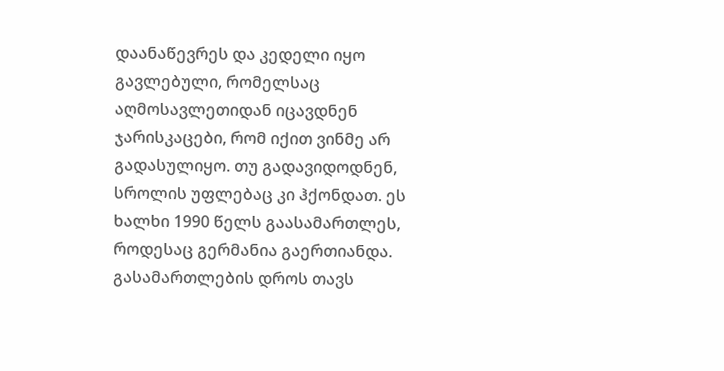დაანაწევრეს და კედელი იყო გავლებული, რომელსაც აღმოსავლეთიდან იცავდნენ ჯარისკაცები, რომ იქით ვინმე არ გადასულიყო. თუ გადავიდოდნენ, სროლის უფლებაც კი ჰქონდათ. ეს ხალხი 1990 წელს გაასამართლეს, როდესაც გერმანია გაერთიანდა. გასამართლების დროს თავს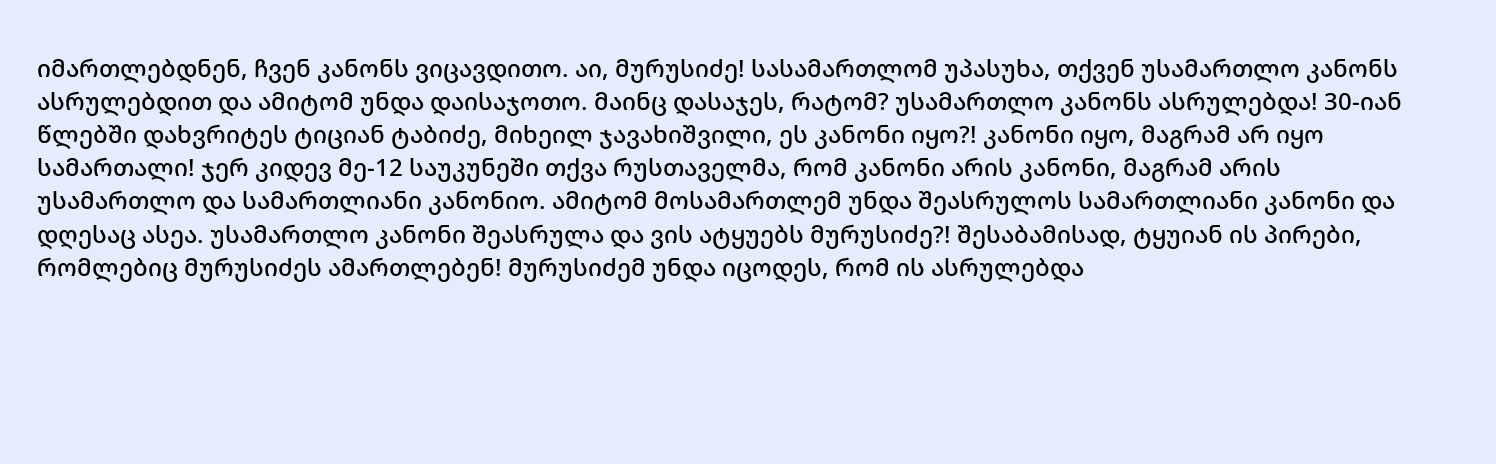იმართლებდნენ, ჩვენ კანონს ვიცავდითო. აი, მურუსიძე! სასამართლომ უპასუხა, თქვენ უსამართლო კანონს ასრულებდით და ამიტომ უნდა დაისაჯოთო. მაინც დასაჯეს, რატომ? უსამართლო კანონს ასრულებდა! 30-იან წლებში დახვრიტეს ტიციან ტაბიძე, მიხეილ ჯავახიშვილი, ეს კანონი იყო?! კანონი იყო, მაგრამ არ იყო სამართალი! ჯერ კიდევ მე-12 საუკუნეში თქვა რუსთაველმა, რომ კანონი არის კანონი, მაგრამ არის უსამართლო და სამართლიანი კანონიო. ამიტომ მოსამართლემ უნდა შეასრულოს სამართლიანი კანონი და დღესაც ასეა. უსამართლო კანონი შეასრულა და ვის ატყუებს მურუსიძე?! შესაბამისად, ტყუიან ის პირები, რომლებიც მურუსიძეს ამართლებენ! მურუსიძემ უნდა იცოდეს, რომ ის ასრულებდა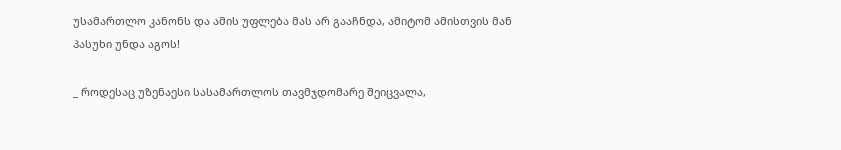უსამართლო კანონს და ამის უფლება მას არ გააჩნდა, ამიტომ ამისთვის მან პასუხი უნდა აგოს!

_ როდესაც უზენაესი სასამართლოს თავმჯდომარე შეიცვალა,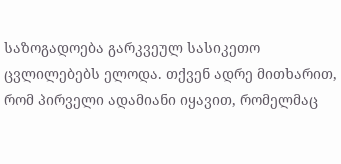საზოგადოება გარკვეულ სასიკეთო ცვლილებებს ელოდა. თქვენ ადრე მითხარით, რომ პირველი ადამიანი იყავით, რომელმაც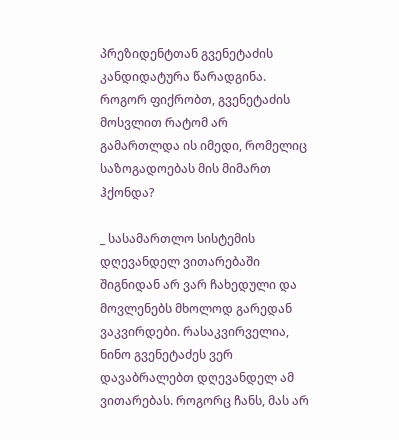პრეზიდენტთან გვენეტაძის კანდიდატურა წარადგინა. როგორ ფიქრობთ, გვენეტაძის მოსვლით რატომ არ გამართლდა ის იმედი, რომელიც საზოგადოებას მის მიმართ ჰქონდა?

_ სასამართლო სისტემის დღევანდელ ვითარებაში შიგნიდან არ ვარ ჩახედული და მოვლენებს მხოლოდ გარედან ვაკვირდები. რასაკვირველია, ნინო გვენეტაძეს ვერ დავაბრალებთ დღევანდელ ამ ვითარებას. როგორც ჩანს, მას არ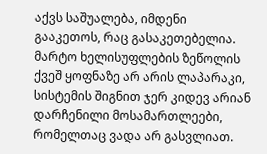აქვს საშუალება, იმდენი გააკეთოს, რაც გასაკეთებელია. მარტო ხელისუფლების ზეწოლის ქვეშ ყოფნაზე არ არის ლაპარაკი, სისტემის შიგნით ჯერ კიდევ არიან დარჩენილი მოსამართლეები, რომელთაც ვადა არ გასვლიათ.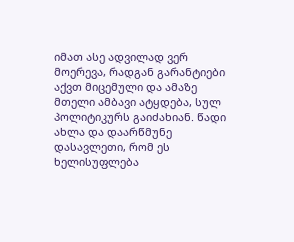იმათ ასე ადვილად ვერ მოერევა, რადგან გარანტიები აქვთ მიცემული და ამაზე მთელი ამბავი ატყდება, სულ პოლიტიკურს გაიძახიან. წადი ახლა და დაარწმუნე დასავლეთი, რომ ეს ხელისუფლება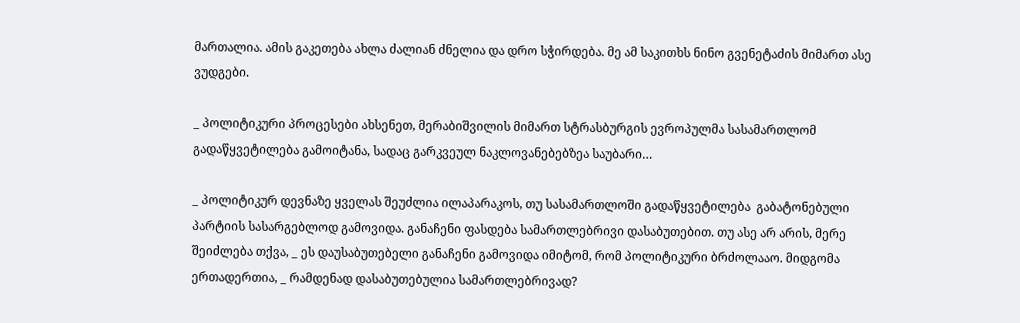მართალია. ამის გაკეთება ახლა ძალიან ძნელია და დრო სჭირდება. მე ამ საკითხს ნინო გვენეტაძის მიმართ ასე ვუდგები.

_ პოლიტიკური პროცესები ახსენეთ, მერაბიშვილის მიმართ სტრასბურგის ევროპულმა სასამართლომ გადაწყვეტილება გამოიტანა, სადაც გარკვეულ ნაკლოვანებებზეა საუბარი…

_ პოლიტიკურ დევნაზე ყველას შეუძლია ილაპარაკოს, თუ სასამართლოში გადაწყვეტილება  გაბატონებული პარტიის სასარგებლოდ გამოვიდა. განაჩენი ფასდება სამართლებრივი დასაბუთებით. თუ ასე არ არის, მერე შეიძლება თქვა, _ ეს დაუსაბუთებელი განაჩენი გამოვიდა იმიტომ, რომ პოლიტიკური ბრძოლააო. მიდგომა ერთადერთია, _ რამდენად დასაბუთებულია სამართლებრივად?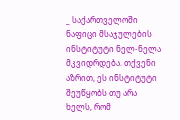_ საქართველოში ნაფიცი მსაჯულების ინსტიტუტი ნელ-ნელა მკვიდრდება. თქვენი აზრით, ეს ინსტიტუტი შეუწყობს თუ არა ხელს, რომ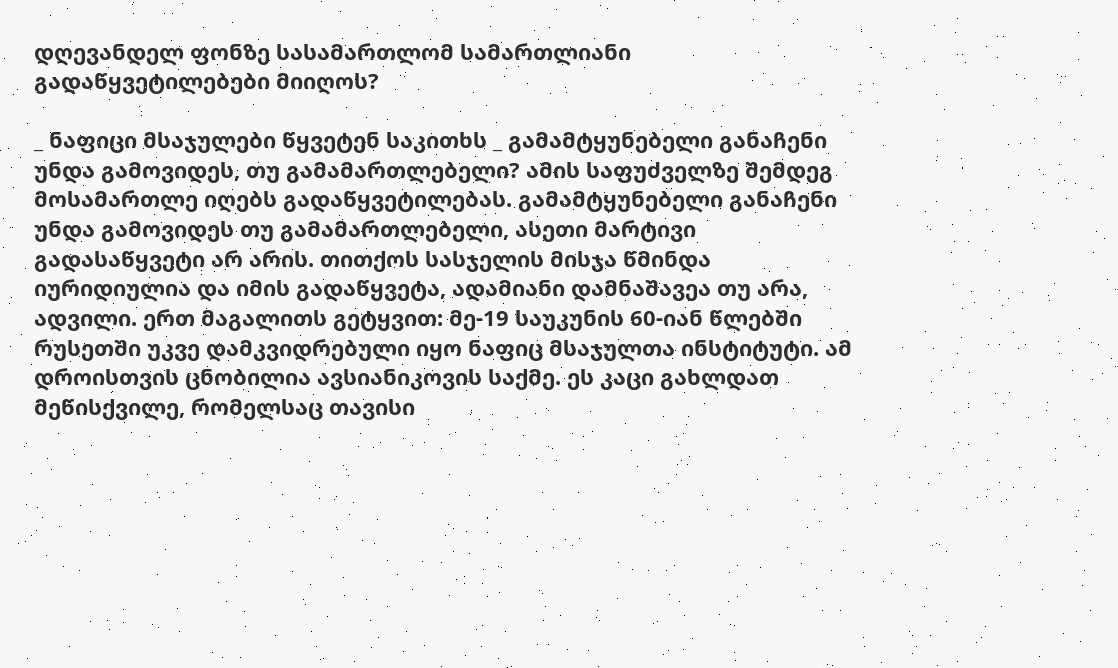დღევანდელ ფონზე სასამართლომ სამართლიანი გადაწყვეტილებები მიიღოს?

_ ნაფიცი მსაჯულები წყვეტენ საკითხს _ გამამტყუნებელი განაჩენი უნდა გამოვიდეს, თუ გამამართლებელი? ამის საფუძველზე შემდეგ მოსამართლე იღებს გადაწყვეტილებას. გამამტყუნებელი განაჩენი უნდა გამოვიდეს თუ გამამართლებელი, ასეთი მარტივი გადასაწყვეტი არ არის. თითქოს სასჯელის მისჯა წმინდა იურიდიულია და იმის გადაწყვეტა, ადამიანი დამნაშავეა თუ არა, ადვილი. ერთ მაგალითს გეტყვით: მე-19 საუკუნის 60-იან წლებში რუსეთში უკვე დამკვიდრებული იყო ნაფიც მსაჯულთა ინსტიტუტი. ამ დროისთვის ცნობილია ავსიანიკოვის საქმე. ეს კაცი გახლდათ მეწისქვილე, რომელსაც თავისი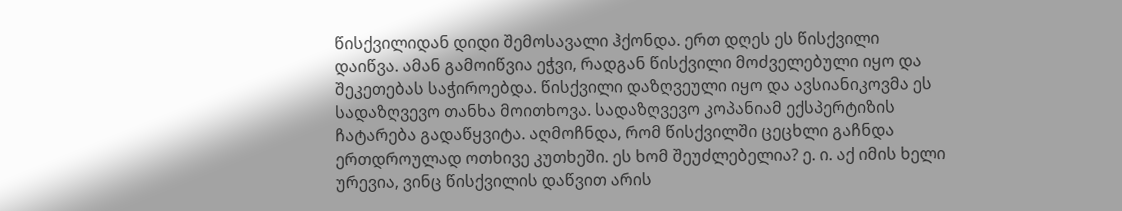წისქვილიდან დიდი შემოსავალი ჰქონდა. ერთ დღეს ეს წისქვილი დაიწვა. ამან გამოიწვია ეჭვი, რადგან წისქვილი მოძველებული იყო და შეკეთებას საჭიროებდა. წისქვილი დაზღვეული იყო და ავსიანიკოვმა ეს სადაზღვევო თანხა მოითხოვა. სადაზღვევო კოპანიამ ექსპერტიზის ჩატარება გადაწყვიტა. აღმოჩნდა, რომ წისქვილში ცეცხლი გაჩნდა ერთდროულად ოთხივე კუთხეში. ეს ხომ შეუძლებელია? ე. ი. აქ იმის ხელი ურევია, ვინც წისქვილის დაწვით არის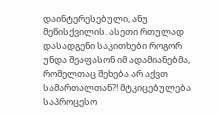დაინტერესებული, ანუ მეწისქვილის. ასეთი რთულად დასადგენი საკითხები როგორ უნდა შეაფასონ იმ ადამიანებმა, რომელთაც შეხება არ აქვთ სამართალთან?! მტკიცებულება საპროცესო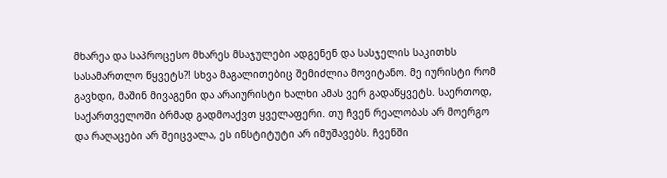მხარეა და საპროცესო მხარეს მსაჯულები ადგენენ და სასჯელის საკითხს სასამართლო წყვეტს?! სხვა მაგალითებიც შემიძლია მოვიტანო. მე იურისტი რომ გავხდი, მაშინ მივაგენი და არაიურისტი ხალხი ამას ვერ გადაწყვეტს. საერთოდ, საქართველოში ბრმად გადმოაქვთ ყველაფერი. თუ ჩვენ რეალობას არ მოერგო და რაღაცები არ შეიცვალა, ეს ინსტიტუტი არ იმუშავებს. ჩვენში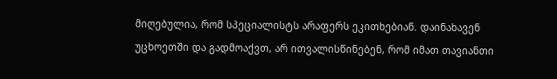მიღებულია, რომ სპეციალისტს არაფერს ეკითხებიან. დაინახავენ უცხოეთში და გადმოაქვთ, არ ითვალისწინებენ, რომ იმათ თავიანთი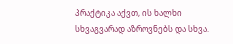პრაქტიკა აქვთ, ის ხალხი სხვაგვარად აზროვნებს და სხვა.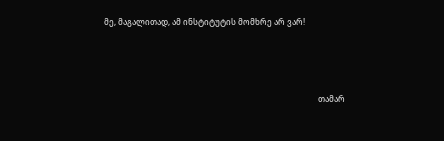მე, მაგალითად, ამ ინსტიტუტის მომხრე არ ვარ!



                                                                                                           თამარ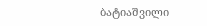ბატიაშვილი